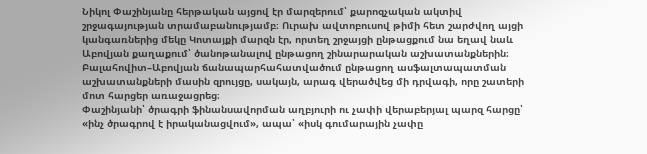Նիկոլ Փաշինյանը հերթական այցով էր մարզերում՝ քարոզչական ակտիվ շրջագայության տրամաբանությամբ։ Ուրախ ավտոբուսով թիմի հետ շարժվող այցի կանգառներից մեկը Կոտայքի մարզն էր, որտեղ շրջայցի ընթացքում նա եղավ նաև Աբովյան քաղաքում՝ ծանոթանալով ընթացող շինարարական աշխատանքներին։ Բալահովիտ–Աբովյան ճանապարհահատվածում ընթացող ասֆալտապատման աշխատանքների մասին զրույցը, սակայն, արագ վերածվեց մի դրվագի, որը շատերի մոտ հարցեր առաջացրեց։
Փաշինյանի՝ ծրագրի ֆինանսավորման աղբյուրի ու չափի վերաբերյալ պարզ հարցը՝ «ինչ ծրագրով է իրականացվում», ապա՝ «իսկ գումարային չափը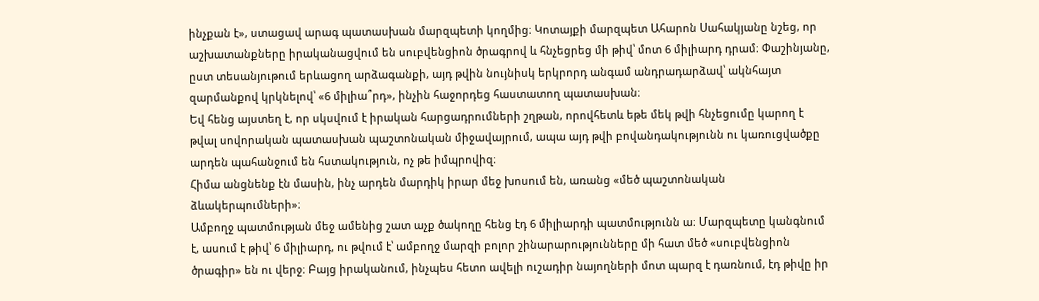ինչքան է», ստացավ արագ պատասխան մարզպետի կողմից։ Կոտայքի մարզպետ Ահարոն Սահակյանը նշեց, որ աշխատանքները իրականացվում են սուբվենցիոն ծրագրով և հնչեցրեց մի թիվ՝ մոտ 6 միլիարդ դրամ։ Փաշինյանը, ըստ տեսանյութում երևացող արձագանքի, այդ թվին նույնիսկ երկրորդ անգամ անդրադարձավ՝ ակնհայտ զարմանքով կրկնելով՝ «6 միլիա՞րդ», ինչին հաջորդեց հաստատող պատասխան։
Եվ հենց այստեղ է, որ սկսվում է իրական հարցադրումների շղթան, որովհետև եթե մեկ թվի հնչեցումը կարող է թվալ սովորական պատասխան պաշտոնական միջավայրում, ապա այդ թվի բովանդակությունն ու կառուցվածքը արդեն պահանջում են հստակություն, ոչ թե իմպրովիզ։
Հիմա անցնենք էն մասին, ինչ արդեն մարդիկ իրար մեջ խոսում են, առանց «մեծ պաշտոնական ձևակերպումների»։
Ամբողջ պատմության մեջ ամենից շատ աչք ծակողը հենց էդ 6 միլիարդի պատմությունն ա։ Մարզպետը կանգնում է, ասում է թիվ՝ 6 միլիարդ, ու թվում է՝ ամբողջ մարզի բոլոր շինարարությունները մի հատ մեծ «սուբվենցիոն ծրագիր» են ու վերջ։ Բայց իրականում, ինչպես հետո ավելի ուշադիր նայողների մոտ պարզ է դառնում, էդ թիվը իր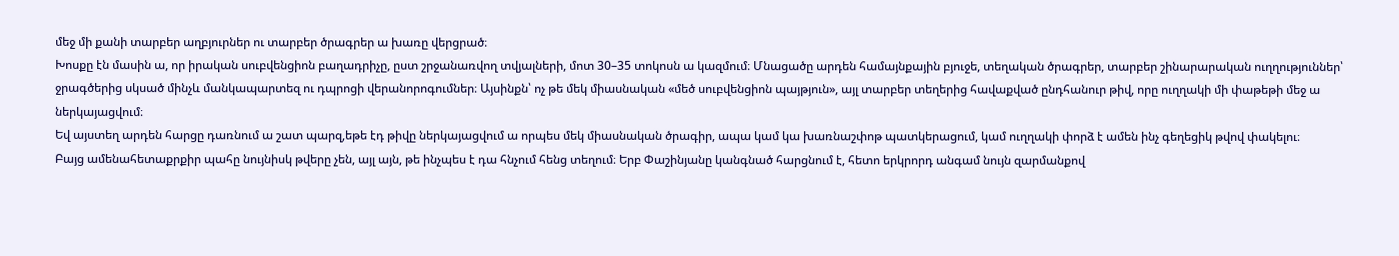մեջ մի քանի տարբեր աղբյուրներ ու տարբեր ծրագրեր ա խառը վերցրած։
Խոսքը էն մասին ա, որ իրական սուբվենցիոն բաղադրիչը, ըստ շրջանառվող տվյալների, մոտ 30–35 տոկոսն ա կազմում։ Մնացածը արդեն համայնքային բյուջե, տեղական ծրագրեր, տարբեր շինարարական ուղղություններ՝ ջրագծերից սկսած մինչև մանկապարտեզ ու դպրոցի վերանորոգումներ։ Այսինքն՝ ոչ թե մեկ միասնական «մեծ սուբվենցիոն պայթյուն», այլ տարբեր տեղերից հավաքված ընդհանուր թիվ, որը ուղղակի մի փաթեթի մեջ ա ներկայացվում։
Եվ այստեղ արդեն հարցը դառնում ա շատ պարզ,եթե էդ թիվը ներկայացվում ա որպես մեկ միասնական ծրագիր, ապա կամ կա խառնաշփոթ պատկերացում, կամ ուղղակի փորձ է ամեն ինչ գեղեցիկ թվով փակելու։
Բայց ամենահետաքրքիր պահը նույնիսկ թվերը չեն, այլ այն, թե ինչպես է դա հնչում հենց տեղում։ Երբ Փաշինյանը կանգնած հարցնում է, հետո երկրորդ անգամ նույն զարմանքով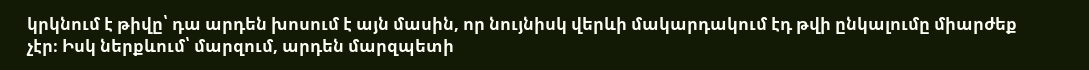կրկնում է թիվը՝ դա արդեն խոսում է այն մասին, որ նույնիսկ վերևի մակարդակում էդ թվի ընկալումը միարժեք չէր։ Իսկ ներքևում՝ մարզում, արդեն մարզպետի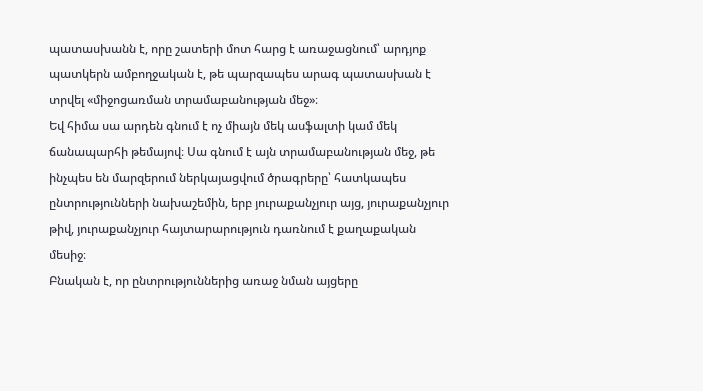պատասխանն է, որը շատերի մոտ հարց է առաջացնում՝ արդյոք պատկերն ամբողջական է, թե պարզապես արագ պատասխան է տրվել «միջոցառման տրամաբանության մեջ»։
Եվ հիմա սա արդեն գնում է ոչ միայն մեկ ասֆալտի կամ մեկ ճանապարհի թեմայով։ Սա գնում է այն տրամաբանության մեջ, թե ինչպես են մարզերում ներկայացվում ծրագրերը՝ հատկապես ընտրությունների նախաշեմին, երբ յուրաքանչյուր այց, յուրաքանչյուր թիվ, յուրաքանչյուր հայտարարություն դառնում է քաղաքական մեսիջ։
Բնական է, որ ընտրություններից առաջ նման այցերը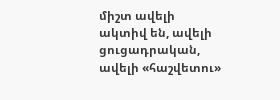միշտ ավելի ակտիվ են, ավելի ցուցադրական, ավելի «հաշվետու»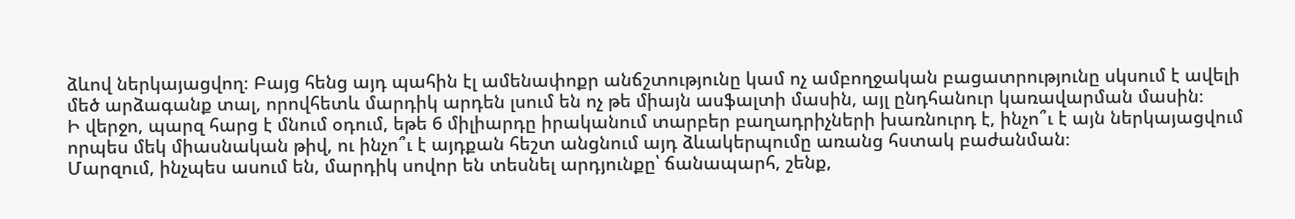ձևով ներկայացվող։ Բայց հենց այդ պահին էլ ամենափոքր անճշտությունը կամ ոչ ամբողջական բացատրությունը սկսում է ավելի մեծ արձագանք տալ, որովհետև մարդիկ արդեն լսում են ոչ թե միայն ասֆալտի մասին, այլ ընդհանուր կառավարման մասին։
Ի վերջո, պարզ հարց է մնում օդում, եթե 6 միլիարդը իրականում տարբեր բաղադրիչների խառնուրդ է, ինչո՞ւ է այն ներկայացվում որպես մեկ միասնական թիվ, ու ինչո՞ւ է այդքան հեշտ անցնում այդ ձևակերպումը առանց հստակ բաժանման։
Մարզում, ինչպես ասում են, մարդիկ սովոր են տեսնել արդյունքը՝ ճանապարհ, շենք,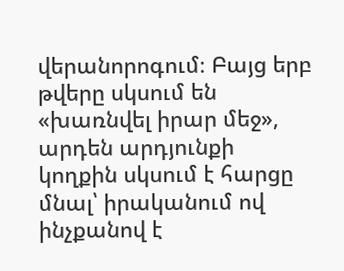վերանորոգում։ Բայց երբ թվերը սկսում են «խառնվել իրար մեջ», արդեն արդյունքի կողքին սկսում է հարցը մնալ՝ իրականում ով ինչքանով է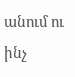անում ու ինչ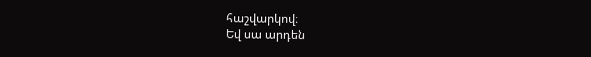հաշվարկով։
Եվ սա արդեն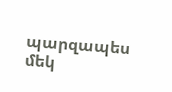պարզապես մեկ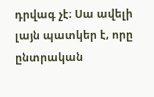դրվագ չէ։ Սա ավելի լայն պատկեր է, որը ընտրական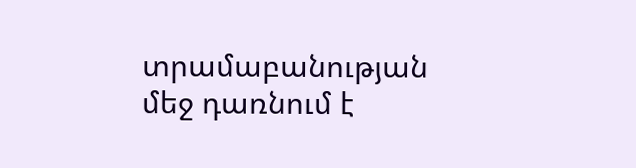տրամաբանության մեջ դառնում է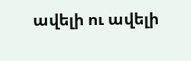ավելի ու ավելի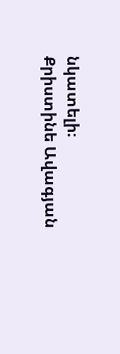նկատելի։
Քրիստինե Ավագյան